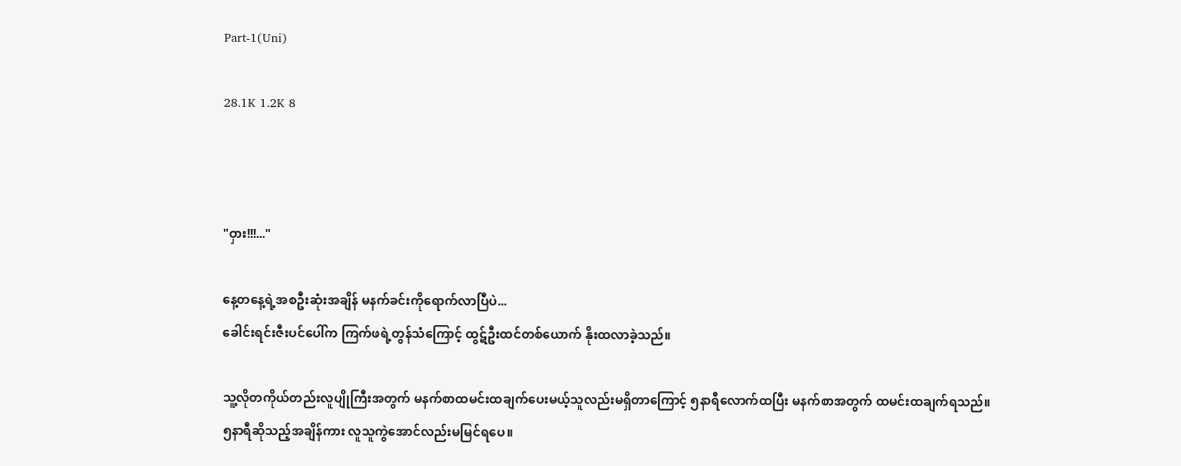Part-1(Uni)

28.1K 1.2K 8



"ဝှား!!!..."

နေ့တနေ့ရဲ့အစဦးဆုံးအချိန် မနက်ခင်းကိုရောက်လာပြီပဲ...
ခေါင်းရင်းဇီးပင်ပေါ်က ကြက်ဖရဲ့တွန်သံကြောင့် ထွဋ်ဦးထင်တစ်ယောက် နိုးထလာခဲ့သည်။

သူ့လိုတကိုယ်တည်းလူပျိုကြီးအတွက် မနက်စာထမင်းထချက်ပေးမယ့်သူလည်းမရှိတာကြောင့် ၅နာရီလောက်ထပြီး မနက်စာအတွက် ထမင်းထချက်ရသည်။ ၅နာရီဆိုသည့်အချိန်ကား လူသူကွဲအောင်လည်းမမြင်ရပေ။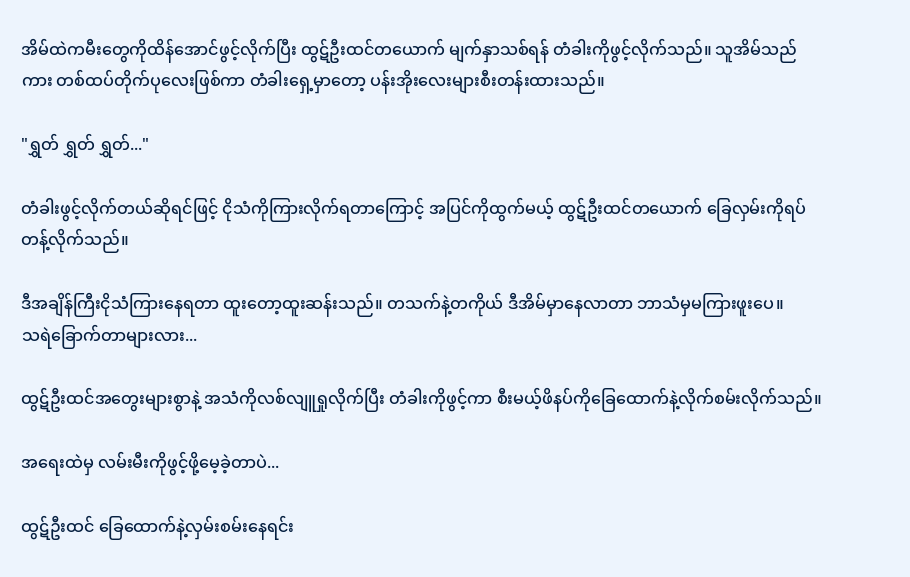အိမ်ထဲကမီးတွေကိုထိန်အောင်ဖွင့်လိုက်ပြီး ထွဋ်ဦးထင်တယောက် မျက်နှာသစ်ရန် တံခါးကိုဖွင့်လိုက်သည်။ သူအိမ်သည်ကား တစ်ထပ်တိုက်ပုလေးဖြစ်ကာ တံခါးရှေ့မှာတော့ ပန်းအိုးလေးများစီးတန်းထားသည်။

"ရွှတ် ရွှတ် ရွှတ်..."

တံခါးဖွင့်လိုက်တယ်ဆိုရင်ဖြင့် ငိုသံကိုကြားလိုက်ရတာကြောင့် အပြင်ကိုထွက်မယ့် ထွဋ်ဦးထင်တယောက် ခြေလှမ်းကိုရပ်တန့်လိုက်သည်။

ဒီအချိန်ကြီးငိုသံကြားနေရတာ ထူးတော့ထူးဆန်းသည်။ တသက်နဲ့တကိုယ် ဒီအိမ်မှာနေလာတာ ဘာသံမှမကြားဖူးပေ။
သရဲခြောက်တာများလား...

ထွဋ်ဦးထင်အတွေးများစွာနဲ့ အသံကိုလစ်လျူရှုလိုက်ပြီး တံခါးကိုဖွင့်ကာ စီးမယ့်ဖိနပ်ကိုခြေထောက်နဲ့လိုက်စမ်းလိုက်သည်။

အရေးထဲမှ လမ်းမီးကိုဖွင့်ဖို့မေ့ခဲ့တာပဲ...

ထွဋ်ဦးထင် ခြေထောက်နဲ့လှမ်းစမ်းနေရင်း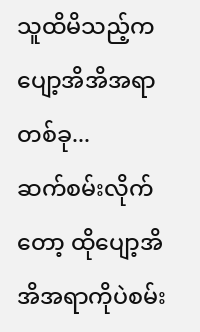သူထိမိသည့်က ပျော့အိအိအရာတစ်ခု...
ဆက်စမ်းလိုက်တော့ ထိုပျော့အိအိအရာကိုပဲစမ်း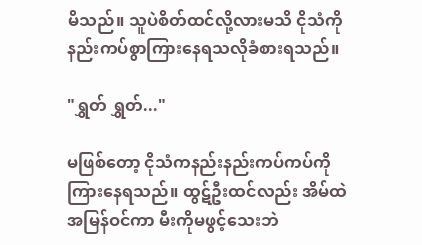မိသည်။ သူပဲစိတ်ထင်လို့လားမသိ ငိုသံကိုနည်းကပ်စွာကြားနေရသလိုခံစားရသည်။

"ရွှတ် ရွှတ်..."

မဖြစ်တော့ ငိုသံကနည်းနည်းကပ်ကပ်ကိုကြားနေရသည်။ ထွဋ်ဦးထင်လည်း အိမ်ထဲအမြန်ဝင်ကာ မီးကိုမဖွင့်သေးဘဲ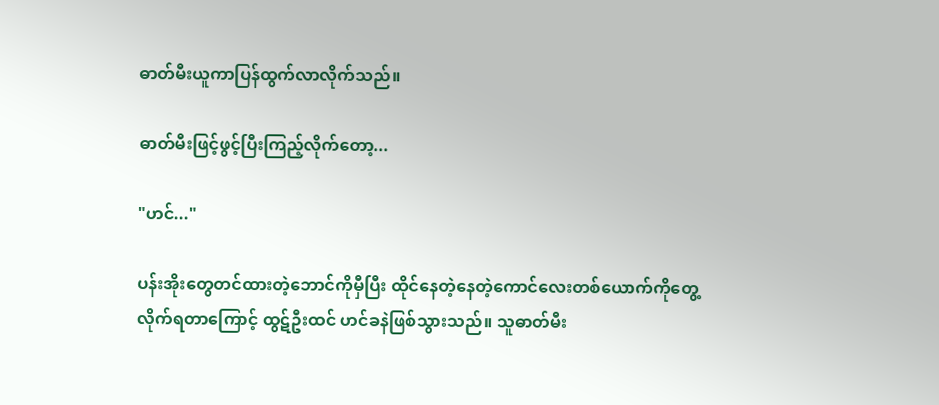ဓာတ်မီးယူကာပြန်ထွက်လာလိုက်သည်။

ဓာတ်မီးဖြင့်ဖွင့်ပြီးကြည့်လိုက်တော့...

"ဟင်..."

ပန်းအိုးတွေတင်ထားတဲ့ဘောင်ကိုမှီပြီး ထိုင်နေတဲ့နေတဲ့ကောင်လေးတစ်ယောက်ကိုတွေ့လိုက်ရတာကြောင့် ထွဋ်ဦးထင် ဟင်ခနဲဖြစ်သွားသည်။ သူဓာတ်မီး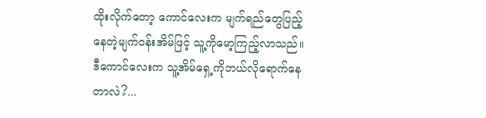ထိုးလိုက်တော့ ကောင်လေးက မျက်ရည်တွေပြည့်နေတဲ့မျက်ဝန်းအိမ်ဖြင့် သူ့ကိုမော့ကြည့်လာသည်။
ဒီကောင်လေးက သူ့အိမ်ရှေ့ကိုဘယ်လိုရောက်နေတာလဲ?...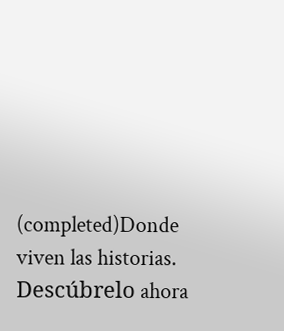(completed)Donde viven las historias. Descúbrelo ahora